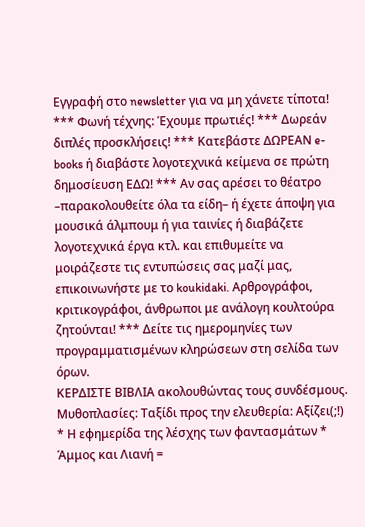Εγγραφή στο newsletter για να μη χάνετε τίποτα! *** Φωνή τέχνης: Έχουμε πρωτιές! *** Δωρεάν διπλές προσκλήσεις! *** Κατεβάστε ΔΩΡΕΑΝ e-books ή διαβάστε λογοτεχνικά κείμενα σε πρώτη δημοσίευση ΕΔΩ! *** Αν σας αρέσει το θέατρο –παρακολουθείτε όλα τα είδη– ή έχετε άποψη για μουσικά άλμπουμ ή για ταινίες ή διαβάζετε λογοτεχνικά έργα κτλ. και επιθυμείτε να μοιράζεστε τις εντυπώσεις σας μαζί μας, επικοινωνήστε με το koukidaki. Αρθρογράφοι, κριτικογράφοι, άνθρωποι με ανάλογη κουλτούρα ζητούνται! *** Δείτε τις ημερομηνίες των προγραμματισμένων κληρώσεων στη σελίδα των όρων.
ΚΕΡΔΙΣΤΕ ΒΙΒΛΙΑ ακολουθώντας τους συνδέσμους. Μυθοπλασίες: Ταξίδι προς την ελευθερία: Αξίζει(;!) * Η εφημερίδα της λέσχης των φαντασμάτων * Άμμος και Λιανή =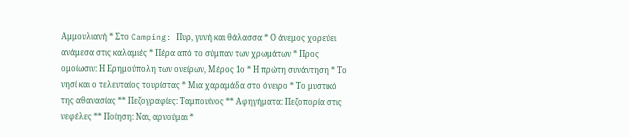Αμμουλιανή * Στο Camping: Πυρ, γυνή και θάλασσα * Ο άνεμος χορεύει ανάμεσα στις καλαμιές * Πέρα από το σύμπαν των χρωμάτων * Προς ομοίωσιν: Η Ερημούπολη των ονείρων, Μέρος 1ο * Η πρώτη συνάντηση * Το νησί και ο τελευταίος τουρίστας * Μια χαραμάδα στο όνειρο * Το μυστικό της αθανασίας ** Πεζογραφίες: Ταμπουίνος ** Αφηγήματα: Πεζοπορία στις νεφέλες ** Ποίηση: Ναι, αρνούμαι *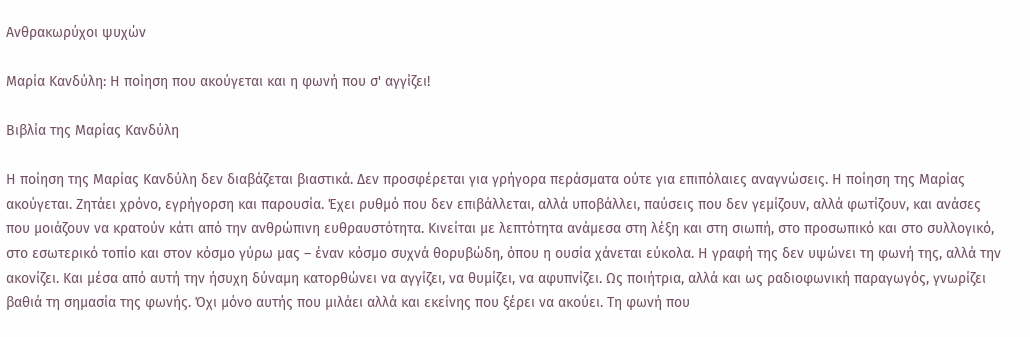Ανθρακωρύχοι ψυχών

Μαρία Κανδύλη: Η ποίηση που ακούγεται και η φωνή που σ' αγγίζει!

Βιβλία της Μαρίας Κανδύλη

Η ποίηση της Μαρίας Κανδύλη δεν διαβάζεται βιαστικά. Δεν προσφέρεται για γρήγορα περάσματα ούτε για επιπόλαιες αναγνώσεις. Η ποίηση της Μαρίας ακούγεται. Ζητάει χρόνο, εγρήγορση και παρουσία. Έχει ρυθμό που δεν επιβάλλεται, αλλά υποβάλλει, παύσεις που δεν γεμίζουν, αλλά φωτίζουν, και ανάσες που μοιάζουν να κρατούν κάτι από την ανθρώπινη ευθραυστότητα. Κινείται με λεπτότητα ανάμεσα στη λέξη και στη σιωπή, στο προσωπικό και στο συλλογικό, στο εσωτερικό τοπίο και στον κόσμο γύρω μας – έναν κόσμο συχνά θορυβώδη, όπου η ουσία χάνεται εύκολα. Η γραφή της δεν υψώνει τη φωνή της, αλλά την ακονίζει. Και μέσα από αυτή την ήσυχη δύναμη κατορθώνει να αγγίζει, να θυμίζει, να αφυπνίζει. Ως ποιήτρια, αλλά και ως ραδιοφωνική παραγωγός, γνωρίζει βαθιά τη σημασία της φωνής. Όχι μόνο αυτής που μιλάει αλλά και εκείνης που ξέρει να ακούει. Τη φωνή που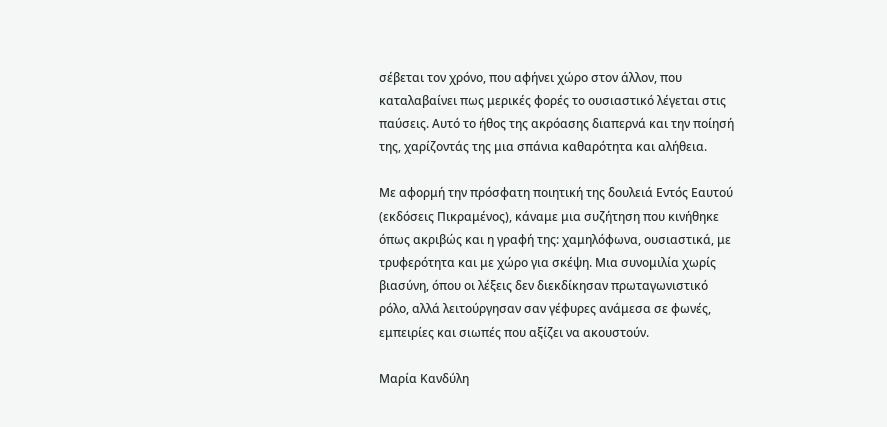σέβεται τον χρόνο, που αφήνει χώρο στον άλλον, που καταλαβαίνει πως μερικές φορές το ουσιαστικό λέγεται στις παύσεις. Αυτό το ήθος της ακρόασης διαπερνά και την ποίησή της, χαρίζοντάς της μια σπάνια καθαρότητα και αλήθεια.

Με αφορμή την πρόσφατη ποιητική της δουλειά Εντός Εαυτού (εκδόσεις Πικραμένος), κάναμε μια συζήτηση που κινήθηκε όπως ακριβώς και η γραφή της: χαμηλόφωνα, ουσιαστικά, με τρυφερότητα και με χώρο για σκέψη. Μια συνομιλία χωρίς βιασύνη, όπου οι λέξεις δεν διεκδίκησαν πρωταγωνιστικό ρόλο, αλλά λειτούργησαν σαν γέφυρες ανάμεσα σε φωνές, εμπειρίες και σιωπές που αξίζει να ακουστούν.

Μαρία Κανδύλη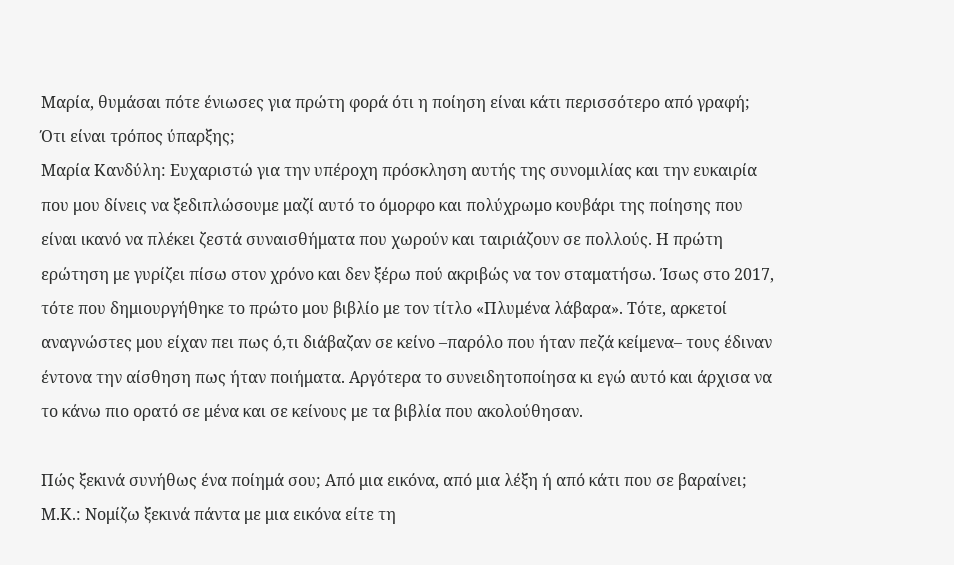Μαρία, θυμάσαι πότε ένιωσες για πρώτη φορά ότι η ποίηση είναι κάτι περισσότερο από γραφή; Ότι είναι τρόπος ύπαρξης;
Μαρία Κανδύλη: Ευχαριστώ για την υπέροχη πρόσκληση αυτής της συνομιλίας και την ευκαιρία που μου δίνεις να ξεδιπλώσουμε μαζί αυτό το όμορφο και πολύχρωμο κουβάρι της ποίησης που είναι ικανό να πλέκει ζεστά συναισθήματα που χωρούν και ταιριάζουν σε πολλούς. Η πρώτη ερώτηση με γυρίζει πίσω στον χρόνο και δεν ξέρω πού ακριβώς να τον σταματήσω. Ίσως στο 2017, τότε που δημιουργήθηκε το πρώτο μου βιβλίο με τον τίτλο «Πλυμένα λάβαρα». Τότε, αρκετοί αναγνώστες μου είχαν πει πως ό,τι διάβαζαν σε κείνο –παρόλο που ήταν πεζά κείμενα– τους έδιναν έντονα την αίσθηση πως ήταν ποιήματα. Αργότερα το συνειδητοποίησα κι εγώ αυτό και άρχισα να το κάνω πιο ορατό σε μένα και σε κείνους με τα βιβλία που ακολούθησαν.

Πώς ξεκινά συνήθως ένα ποίημά σου; Από μια εικόνα, από μια λέξη ή από κάτι που σε βαραίνει;
Μ.Κ.: Νομίζω ξεκινά πάντα με μια εικόνα είτε τη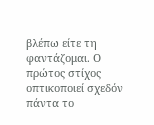βλέπω είτε τη φαντάζομαι. Ο πρώτος στίχος οπτικοποιεί σχεδόν πάντα το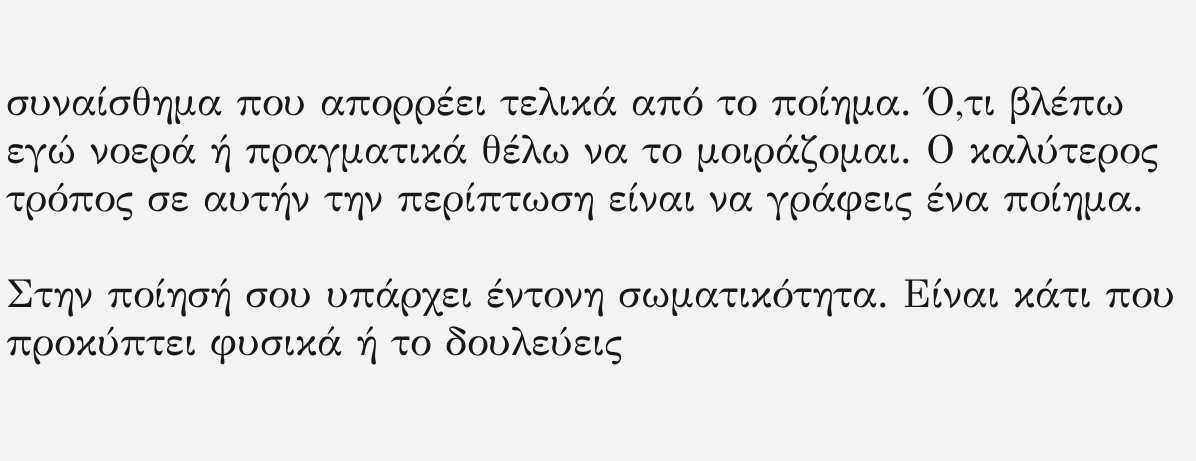συναίσθημα που απορρέει τελικά από το ποίημα. Ό,τι βλέπω εγώ νοερά ή πραγματικά θέλω να το μοιράζομαι. Ο καλύτερος τρόπος σε αυτήν την περίπτωση είναι να γράφεις ένα ποίημα.

Στην ποίησή σου υπάρχει έντονη σωματικότητα. Είναι κάτι που προκύπτει φυσικά ή το δουλεύεις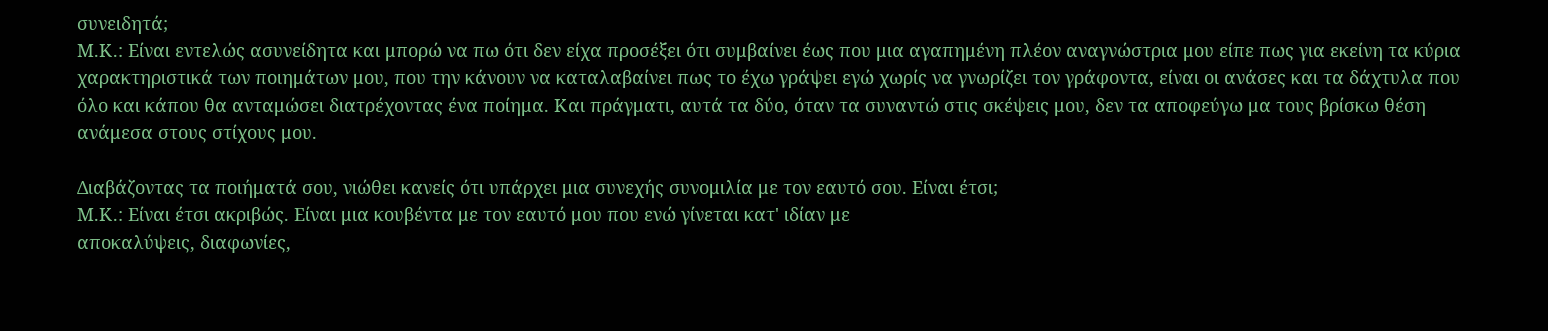συνειδητά;
Μ.Κ.: Είναι εντελώς ασυνείδητα και μπορώ να πω ότι δεν είχα προσέξει ότι συμβαίνει έως που μια αγαπημένη πλέον αναγνώστρια μου είπε πως για εκείνη τα κύρια χαρακτηριστικά των ποιημάτων μου, που την κάνουν να καταλαβαίνει πως το έχω γράψει εγώ χωρίς να γνωρίζει τον γράφοντα, είναι οι ανάσες και τα δάχτυλα που όλο και κάπου θα ανταμώσει διατρέχοντας ένα ποίημα. Και πράγματι, αυτά τα δύο, όταν τα συναντώ στις σκέψεις μου, δεν τα αποφεύγω μα τους βρίσκω θέση ανάμεσα στους στίχους μου.

Διαβάζοντας τα ποιήματά σου, νιώθει κανείς ότι υπάρχει μια συνεχής συνομιλία με τον εαυτό σου. Είναι έτσι;
Μ.Κ.: Είναι έτσι ακριβώς. Είναι μια κουβέντα με τον εαυτό μου που ενώ γίνεται κατ' ιδίαν με
αποκαλύψεις, διαφωνίες,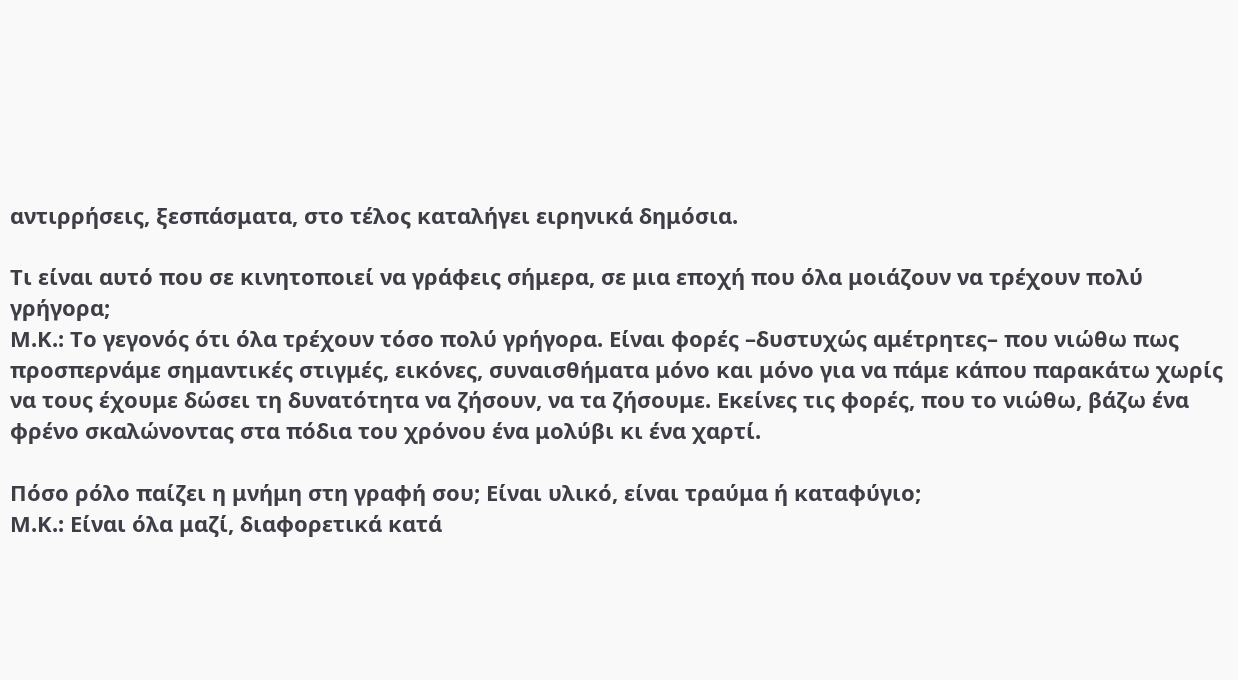αντιρρήσεις, ξεσπάσματα, στο τέλος καταλήγει ειρηνικά δημόσια.

Τι είναι αυτό που σε κινητοποιεί να γράφεις σήμερα, σε μια εποχή που όλα μοιάζουν να τρέχουν πολύ γρήγορα;
Μ.Κ.: Το γεγονός ότι όλα τρέχουν τόσο πολύ γρήγορα. Είναι φορές –δυστυχώς αμέτρητες– που νιώθω πως προσπερνάμε σημαντικές στιγμές, εικόνες, συναισθήματα μόνο και μόνο για να πάμε κάπου παρακάτω χωρίς να τους έχουμε δώσει τη δυνατότητα να ζήσουν, να τα ζήσουμε. Εκείνες τις φορές, που το νιώθω, βάζω ένα φρένο σκαλώνοντας στα πόδια του χρόνου ένα μολύβι κι ένα χαρτί.

Πόσο ρόλο παίζει η μνήμη στη γραφή σου; Είναι υλικό, είναι τραύμα ή καταφύγιο;
Μ.Κ.: Είναι όλα μαζί, διαφορετικά κατά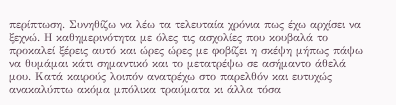περίπτωση. Συνηθίζω να λέω τα τελευταία χρόνια πως έχω αρχίσει να ξεχνώ. Η καθημερινότητα με όλες τις ασχολίες που κουβαλά το προκαλεί ξέρεις αυτό και ώρες ώρες με φοβίζει η σκέψη μήπως πάψω να θυμάμαι κάτι σημαντικό και το μετατρέψω σε ασήμαντο άθελά μου. Κατά καιρούς λοιπόν ανατρέχω στο παρελθόν και ευτυχώς ανακαλύπτω ακόμα μπόλικα τραύματα κι άλλα τόσα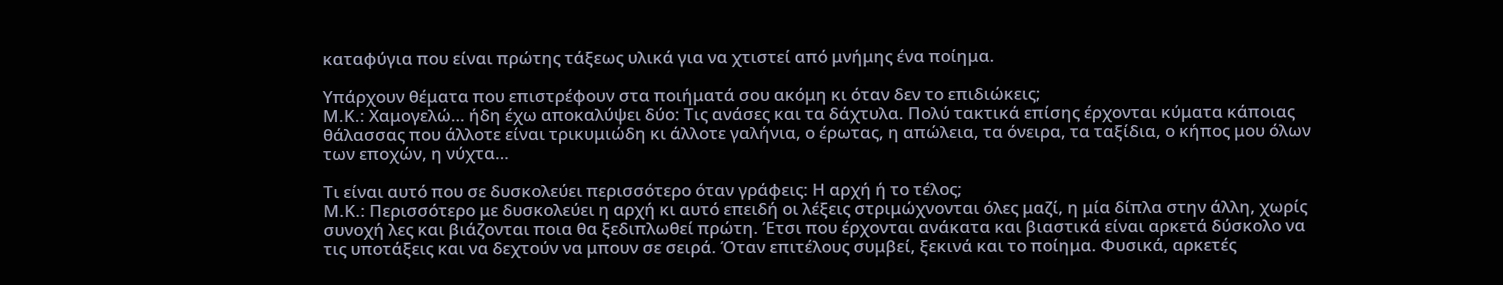καταφύγια που είναι πρώτης τάξεως υλικά για να χτιστεί από μνήμης ένα ποίημα.

Υπάρχουν θέματα που επιστρέφουν στα ποιήματά σου ακόμη κι όταν δεν το επιδιώκεις;
Μ.Κ.: Χαμογελώ… ήδη έχω αποκαλύψει δύο: Τις ανάσες και τα δάχτυλα. Πολύ τακτικά επίσης έρχονται κύματα κάποιας θάλασσας που άλλοτε είναι τρικυμιώδη κι άλλοτε γαλήνια, ο έρωτας, η απώλεια, τα όνειρα, τα ταξίδια, ο κήπος μου όλων των εποχών, η νύχτα…

Τι είναι αυτό που σε δυσκολεύει περισσότερο όταν γράφεις: Η αρχή ή το τέλος;
Μ.Κ.: Περισσότερο με δυσκολεύει η αρχή κι αυτό επειδή οι λέξεις στριμώχνονται όλες μαζί, η μία δίπλα στην άλλη, χωρίς συνοχή λες και βιάζονται ποια θα ξεδιπλωθεί πρώτη. Έτσι που έρχονται ανάκατα και βιαστικά είναι αρκετά δύσκολο να τις υποτάξεις και να δεχτούν να μπουν σε σειρά. Όταν επιτέλους συμβεί, ξεκινά και το ποίημα. Φυσικά, αρκετές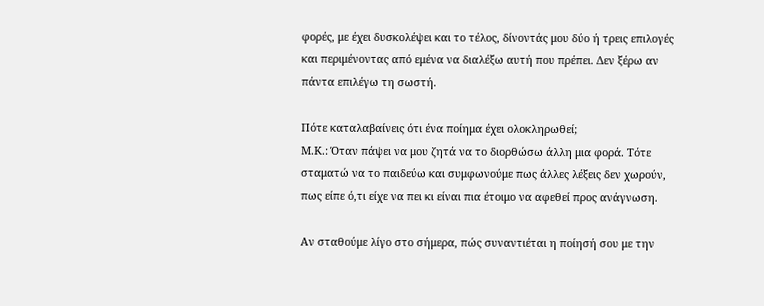φορές, με έχει δυσκολέψει και το τέλος, δίνοντάς μου δύο ή τρεις επιλογές και περιμένοντας από εμένα να διαλέξω αυτή που πρέπει. Δεν ξέρω αν πάντα επιλέγω τη σωστή.

Πότε καταλαβαίνεις ότι ένα ποίημα έχει ολοκληρωθεί;
Μ.Κ.: Όταν πάψει να μου ζητά να το διορθώσω άλλη μια φορά. Τότε σταματώ να το παιδεύω και συμφωνούμε πως άλλες λέξεις δεν χωρούν, πως είπε ό,τι είχε να πει κι είναι πια έτοιμο να αφεθεί προς ανάγνωση.

Αν σταθούμε λίγο στο σήμερα, πώς συναντιέται η ποίησή σου με την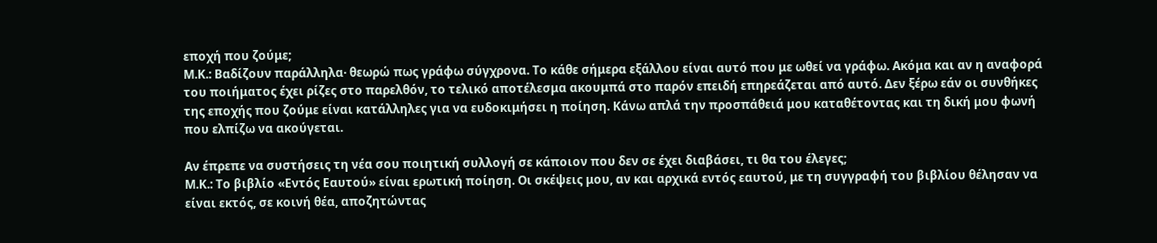εποχή που ζούμε;
Μ.Κ.: Βαδίζουν παράλληλα· θεωρώ πως γράφω σύγχρονα. Το κάθε σήμερα εξάλλου είναι αυτό που με ωθεί να γράφω. Ακόμα και αν η αναφορά του ποιήματος έχει ρίζες στο παρελθόν, το τελικό αποτέλεσμα ακουμπά στο παρόν επειδή επηρεάζεται από αυτό. Δεν ξέρω εάν οι συνθήκες της εποχής που ζούμε είναι κατάλληλες για να ευδοκιμήσει η ποίηση. Κάνω απλά την προσπάθειά μου καταθέτοντας και τη δική μου φωνή που ελπίζω να ακούγεται.

Αν έπρεπε να συστήσεις τη νέα σου ποιητική συλλογή σε κάποιον που δεν σε έχει διαβάσει, τι θα του έλεγες;
Μ.Κ.: Το βιβλίο «Εντός Εαυτού» είναι ερωτική ποίηση. Οι σκέψεις μου, αν και αρχικά εντός εαυτού, με τη συγγραφή του βιβλίου θέλησαν να είναι εκτός, σε κοινή θέα, αποζητώντας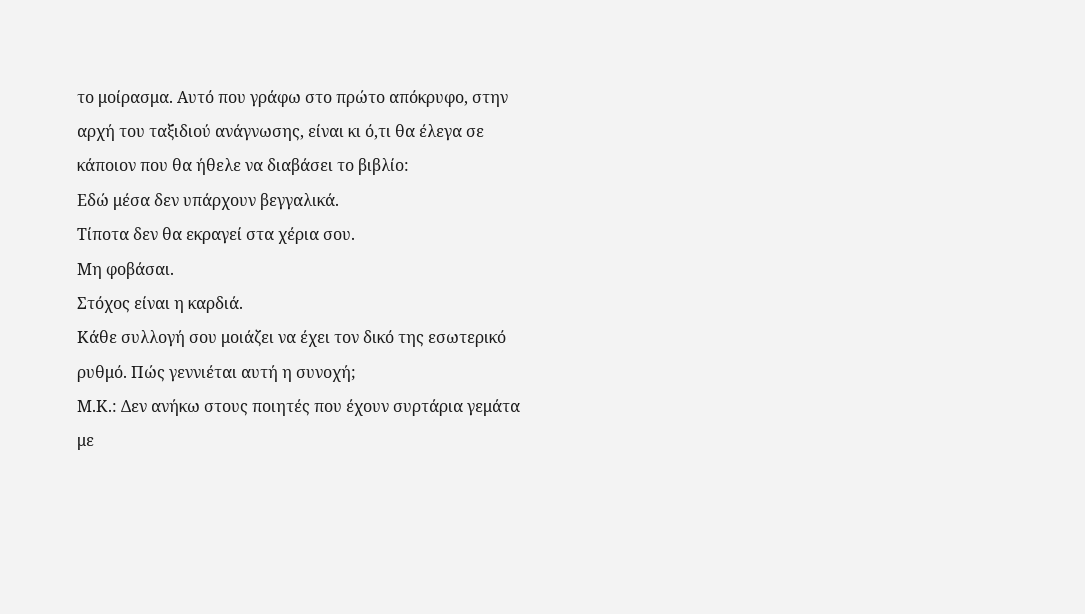το μοίρασμα. Αυτό που γράφω στο πρώτο απόκρυφο, στην αρχή του ταξιδιού ανάγνωσης, είναι κι ό,τι θα έλεγα σε κάποιον που θα ήθελε να διαβάσει το βιβλίο:
Εδώ μέσα δεν υπάρχουν βεγγαλικά.
Τίποτα δεν θα εκραγεί στα χέρια σου.
Μη φοβάσαι.
Στόχος είναι η καρδιά.
Κάθε συλλογή σου μοιάζει να έχει τον δικό της εσωτερικό ρυθμό. Πώς γεννιέται αυτή η συνοχή;
Μ.Κ.: Δεν ανήκω στους ποιητές που έχουν συρτάρια γεμάτα με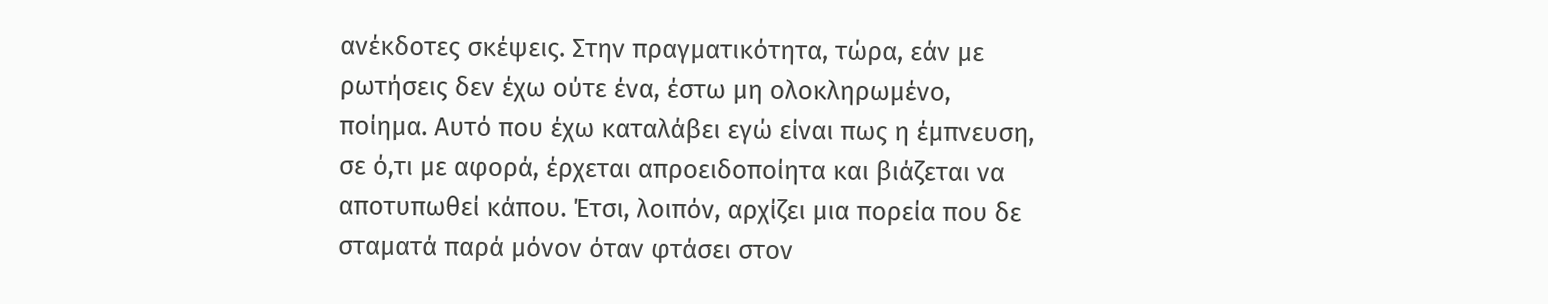ανέκδοτες σκέψεις. Στην πραγματικότητα, τώρα, εάν με ρωτήσεις δεν έχω ούτε ένα, έστω μη ολοκληρωμένο, ποίημα. Αυτό που έχω καταλάβει εγώ είναι πως η έμπνευση, σε ό,τι με αφορά, έρχεται απροειδοποίητα και βιάζεται να αποτυπωθεί κάπου. Έτσι, λοιπόν, αρχίζει μια πορεία που δε σταματά παρά μόνον όταν φτάσει στον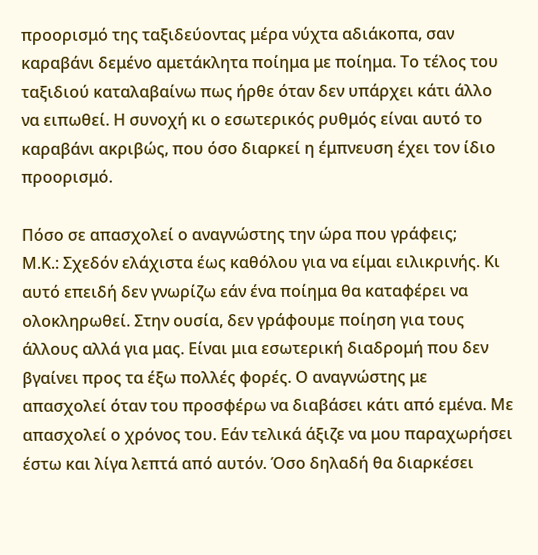προορισμό της ταξιδεύοντας μέρα νύχτα αδιάκοπα, σαν καραβάνι δεμένο αμετάκλητα ποίημα με ποίημα. Το τέλος του ταξιδιού καταλαβαίνω πως ήρθε όταν δεν υπάρχει κάτι άλλο να ειπωθεί. Η συνοχή κι ο εσωτερικός ρυθμός είναι αυτό το καραβάνι ακριβώς, που όσο διαρκεί η έμπνευση έχει τον ίδιο προορισμό.

Πόσο σε απασχολεί ο αναγνώστης την ώρα που γράφεις;
Μ.Κ.: Σχεδόν ελάχιστα έως καθόλου για να είμαι ειλικρινής. Κι αυτό επειδή δεν γνωρίζω εάν ένα ποίημα θα καταφέρει να ολοκληρωθεί. Στην ουσία, δεν γράφουμε ποίηση για τους άλλους αλλά για μας. Είναι μια εσωτερική διαδρομή που δεν βγαίνει προς τα έξω πολλές φορές. Ο αναγνώστης με απασχολεί όταν του προσφέρω να διαβάσει κάτι από εμένα. Με απασχολεί ο χρόνος του. Εάν τελικά άξιζε να μου παραχωρήσει έστω και λίγα λεπτά από αυτόν. Όσο δηλαδή θα διαρκέσει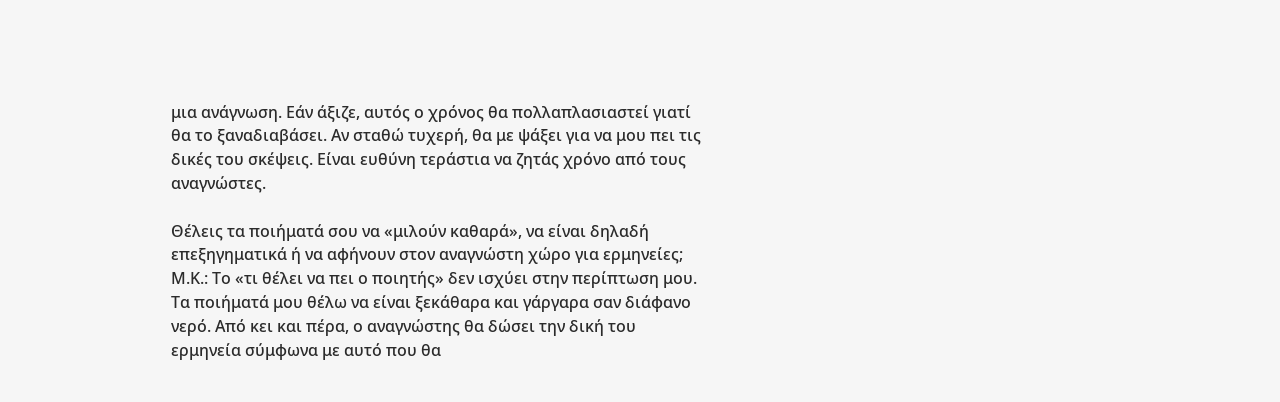μια ανάγνωση. Εάν άξιζε, αυτός ο χρόνος θα πολλαπλασιαστεί γιατί θα το ξαναδιαβάσει. Αν σταθώ τυχερή, θα με ψάξει για να μου πει τις δικές του σκέψεις. Είναι ευθύνη τεράστια να ζητάς χρόνο από τους αναγνώστες.

Θέλεις τα ποιήματά σου να «μιλούν καθαρά», να είναι δηλαδή επεξηγηματικά ή να αφήνουν στον αναγνώστη χώρο για ερμηνείες;
Μ.Κ.: Το «τι θέλει να πει ο ποιητής» δεν ισχύει στην περίπτωση μου. Τα ποιήματά μου θέλω να είναι ξεκάθαρα και γάργαρα σαν διάφανο νερό. Από κει και πέρα, ο αναγνώστης θα δώσει την δική του ερμηνεία σύμφωνα με αυτό που θα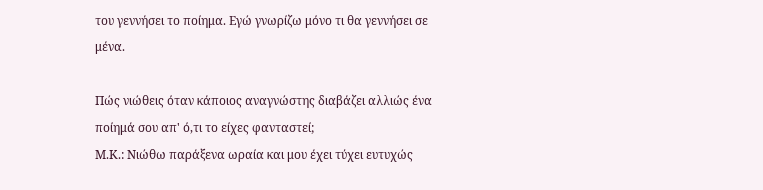του γεννήσει το ποίημα. Εγώ γνωρίζω μόνο τι θα γεννήσει σε μένα.

Πώς νιώθεις όταν κάποιος αναγνώστης διαβάζει αλλιώς ένα ποίημά σου απ' ό,τι το είχες φανταστεί;
Μ.Κ.: Νιώθω παράξενα ωραία και μου έχει τύχει ευτυχώς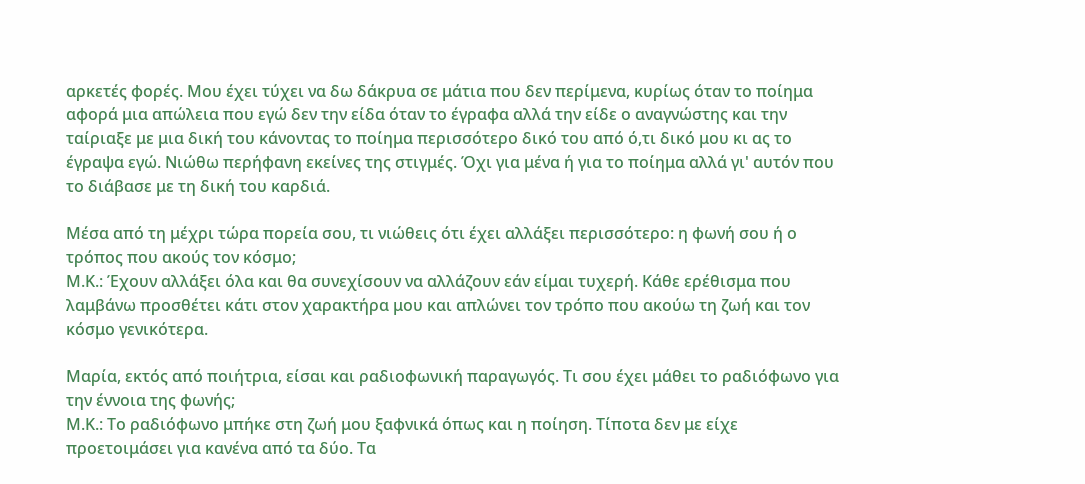αρκετές φορές. Μου έχει τύχει να δω δάκρυα σε μάτια που δεν περίμενα, κυρίως όταν το ποίημα αφορά μια απώλεια που εγώ δεν την είδα όταν το έγραφα αλλά την είδε ο αναγνώστης και την ταίριαξε με μια δική του κάνοντας το ποίημα περισσότερο δικό του από ό,τι δικό μου κι ας το έγραψα εγώ. Νιώθω περήφανη εκείνες της στιγμές. Όχι για μένα ή για το ποίημα αλλά γι' αυτόν που το διάβασε με τη δική του καρδιά.

Μέσα από τη μέχρι τώρα πορεία σου, τι νιώθεις ότι έχει αλλάξει περισσότερο: η φωνή σου ή ο τρόπος που ακούς τον κόσμο;
Μ.Κ.: Έχουν αλλάξει όλα και θα συνεχίσουν να αλλάζουν εάν είμαι τυχερή. Κάθε ερέθισμα που λαμβάνω προσθέτει κάτι στον χαρακτήρα μου και απλώνει τον τρόπο που ακούω τη ζωή και τον κόσμο γενικότερα.

Μαρία, εκτός από ποιήτρια, είσαι και ραδιοφωνική παραγωγός. Τι σου έχει μάθει το ραδιόφωνο για την έννοια της φωνής;
Μ.Κ.: Το ραδιόφωνο μπήκε στη ζωή μου ξαφνικά όπως και η ποίηση. Τίποτα δεν με είχε προετοιμάσει για κανένα από τα δύο. Τα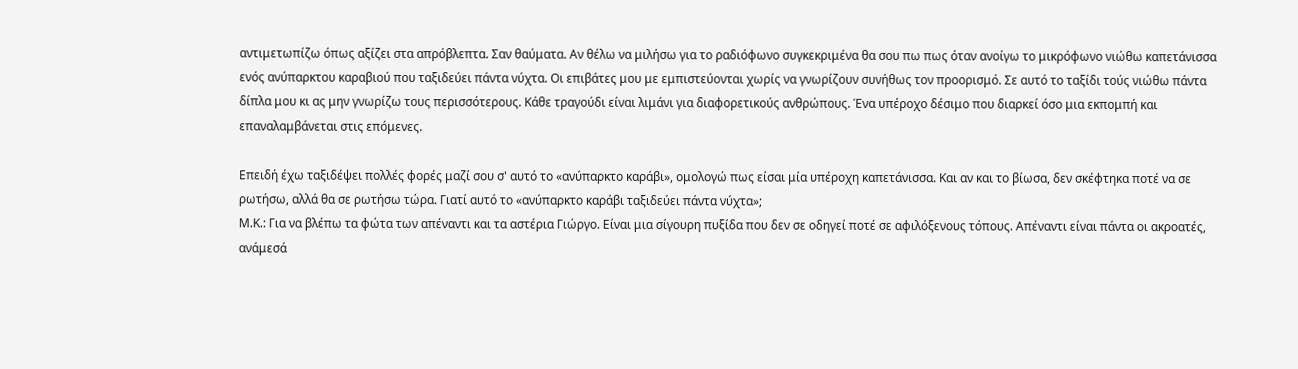αντιμετωπίζω όπως αξίζει στα απρόβλεπτα. Σαν θαύματα. Αν θέλω να μιλήσω για το ραδιόφωνο συγκεκριμένα θα σου πω πως όταν ανοίγω το μικρόφωνο νιώθω καπετάνισσα ενός ανύπαρκτου καραβιού που ταξιδεύει πάντα νύχτα. Οι επιβάτες μου με εμπιστεύονται χωρίς να γνωρίζουν συνήθως τον προορισμό. Σε αυτό το ταξίδι τούς νιώθω πάντα δίπλα μου κι ας μην γνωρίζω τους περισσότερους. Κάθε τραγούδι είναι λιμάνι για διαφορετικούς ανθρώπους. Ένα υπέροχο δέσιμο που διαρκεί όσο μια εκπομπή και επαναλαμβάνεται στις επόμενες.

Επειδή έχω ταξιδέψει πολλές φορές μαζί σου σ' αυτό το «ανύπαρκτο καράβι», ομολογώ πως είσαι μία υπέροχη καπετάνισσα. Και αν και το βίωσα, δεν σκέφτηκα ποτέ να σε ρωτήσω, αλλά θα σε ρωτήσω τώρα. Γιατί αυτό το «ανύπαρκτο καράβι ταξιδεύει πάντα νύχτα»;
Μ.Κ.: Για να βλέπω τα φώτα των απέναντι και τα αστέρια Γιώργο. Είναι μια σίγουρη πυξίδα που δεν σε οδηγεί ποτέ σε αφιλόξενους τόπους. Απέναντι είναι πάντα οι ακροατές, ανάμεσά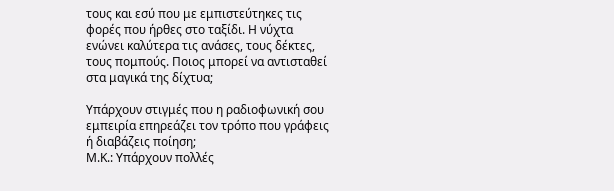τους και εσύ που με εμπιστεύτηκες τις φορές που ήρθες στο ταξίδι. Η νύχτα ενώνει καλύτερα τις ανάσες, τους δέκτες, τους πομπούς. Ποιος μπορεί να αντισταθεί στα μαγικά της δίχτυα;

Υπάρχουν στιγμές που η ραδιοφωνική σου εμπειρία επηρεάζει τον τρόπο που γράφεις ή διαβάζεις ποίηση;
Μ.Κ.: Υπάρχουν πολλές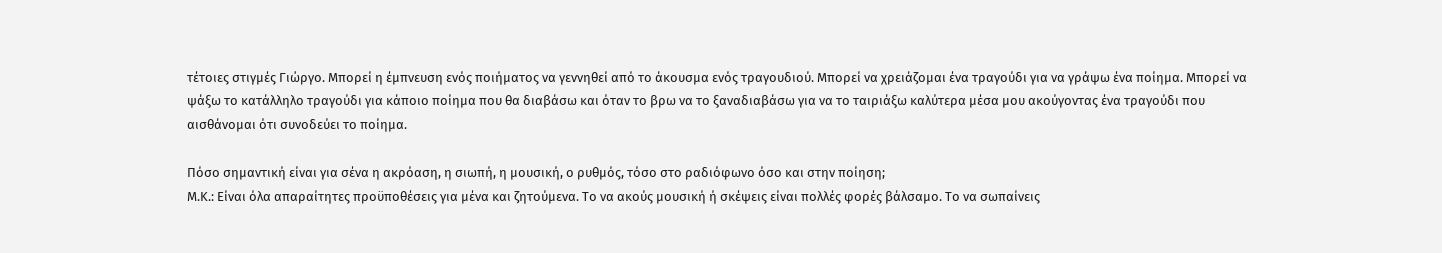τέτοιες στιγμές Γιώργο. Μπορεί η έμπνευση ενός ποιήματος να γεννηθεί από το άκουσμα ενός τραγουδιού. Μπορεί να χρειάζομαι ένα τραγούδι για να γράψω ένα ποίημα. Μπορεί να ψάξω το κατάλληλο τραγούδι για κάποιο ποίημα που θα διαβάσω και όταν το βρω να το ξαναδιαβάσω για να το ταιριάξω καλύτερα μέσα μου ακούγοντας ένα τραγούδι που αισθάνομαι ότι συνοδεύει το ποίημα.

Πόσο σημαντική είναι για σένα η ακρόαση, η σιωπή, η μουσική, ο ρυθμός, τόσο στο ραδιόφωνο όσο και στην ποίηση;
Μ.Κ.: Είναι όλα απαραίτητες προϋποθέσεις για μένα και ζητούμενα. Το να ακούς μουσική ή σκέψεις είναι πολλές φορές βάλσαμο. Το να σωπαίνεις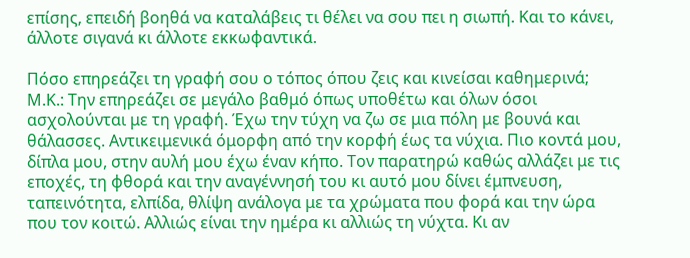επίσης, επειδή βοηθά να καταλάβεις τι θέλει να σου πει η σιωπή. Και το κάνει, άλλοτε σιγανά κι άλλοτε εκκωφαντικά.

Πόσο επηρεάζει τη γραφή σου ο τόπος όπου ζεις και κινείσαι καθημερινά;
Μ.Κ.: Την επηρεάζει σε μεγάλο βαθμό όπως υποθέτω και όλων όσοι ασχολούνται με τη γραφή. Έχω την τύχη να ζω σε μια πόλη με βουνά και θάλασσες. Αντικειμενικά όμορφη από την κορφή έως τα νύχια. Πιο κοντά μου, δίπλα μου, στην αυλή μου έχω έναν κήπο. Τον παρατηρώ καθώς αλλάζει με τις εποχές, τη φθορά και την αναγέννησή του κι αυτό μου δίνει έμπνευση, ταπεινότητα, ελπίδα, θλίψη ανάλογα με τα χρώματα που φορά και την ώρα που τον κοιτώ. Αλλιώς είναι την ημέρα κι αλλιώς τη νύχτα. Κι αν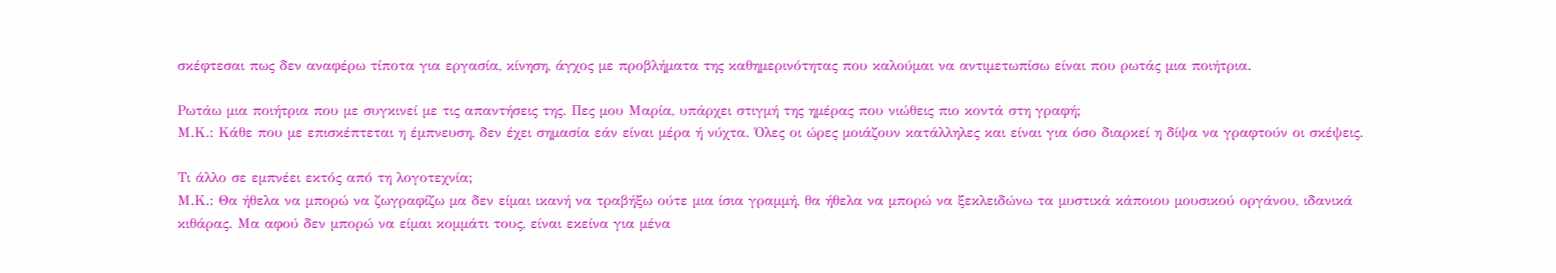σκέφτεσαι πως δεν αναφέρω τίποτα για εργασία, κίνηση, άγχος με προβλήματα της καθημερινότητας που καλούμαι να αντιμετωπίσω είναι που ρωτάς μια ποιήτρια.

Ρωτάω μια ποιήτρια που με συγκινεί με τις απαντήσεις της. Πες μου Μαρία, υπάρχει στιγμή της ημέρας που νιώθεις πιο κοντά στη γραφή;
Μ.Κ.: Κάθε που με επισκέπτεται η έμπνευση, δεν έχει σημασία εάν είναι μέρα ή νύχτα. Όλες οι ώρες μοιάζουν κατάλληλες και είναι για όσο διαρκεί η δίψα να γραφτούν οι σκέψεις.

Τι άλλο σε εμπνέει εκτός από τη λογοτεχνία;
Μ.Κ.: Θα ήθελα να μπορώ να ζωγραφίζω μα δεν είμαι ικανή να τραβήξω ούτε μια ίσια γραμμή, θα ήθελα να μπορώ να ξεκλειδώνω τα μυστικά κάποιου μουσικού οργάνου, ιδανικά κιθάρας. Μα αφού δεν μπορώ να είμαι κομμάτι τους, είναι εκείνα για μένα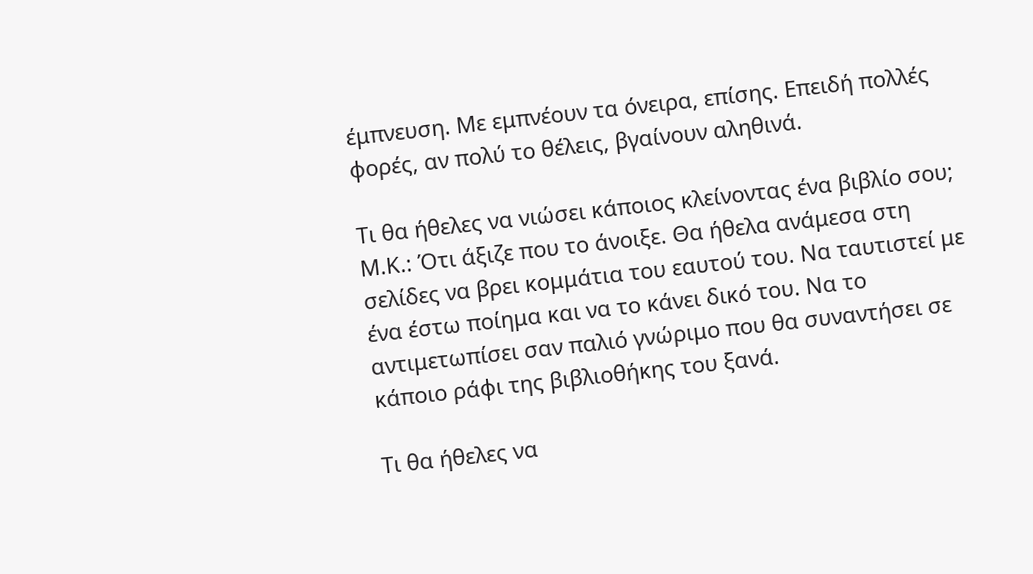έμπνευση. Με εμπνέουν τα όνειρα, επίσης. Επειδή πολλές φορές, αν πολύ το θέλεις, βγαίνουν αληθινά.

Τι θα ήθελες να νιώσει κάποιος κλείνοντας ένα βιβλίο σου;
Μ.Κ.: Ότι άξιζε που το άνοιξε. Θα ήθελα ανάμεσα στη σελίδες να βρει κομμάτια του εαυτού του. Να ταυτιστεί με ένα έστω ποίημα και να το κάνει δικό του. Να το αντιμετωπίσει σαν παλιό γνώριμο που θα συναντήσει σε κάποιο ράφι της βιβλιοθήκης του ξανά.

Τι θα ήθελες να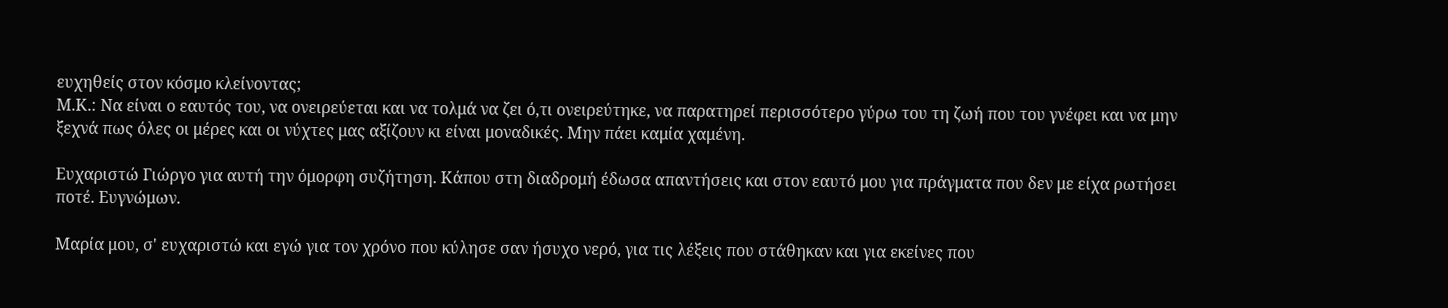ευχηθείς στον κόσμο κλείνοντας;
Μ.Κ.: Να είναι ο εαυτός του, να ονειρεύεται και να τολμά να ζει ό,τι ονειρεύτηκε, να παρατηρεί περισσότερο γύρω του τη ζωή που του γνέφει και να μην ξεχνά πως όλες οι μέρες και οι νύχτες μας αξίζουν κι είναι μοναδικές. Μην πάει καμία χαμένη.

Ευχαριστώ Γιώργο για αυτή την όμορφη συζήτηση. Κάπου στη διαδρομή έδωσα απαντήσεις και στον εαυτό μου για πράγματα που δεν με είχα ρωτήσει ποτέ. Ευγνώμων.

Μαρία μου, σ' ευχαριστώ και εγώ για τον χρόνο που κύλησε σαν ήσυχο νερό, για τις λέξεις που στάθηκαν και για εκείνες που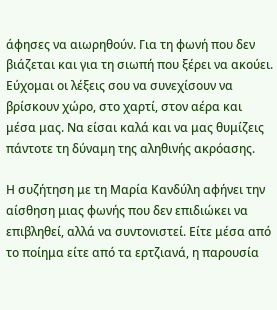άφησες να αιωρηθούν. Για τη φωνή που δεν βιάζεται και για τη σιωπή που ξέρει να ακούει. Εύχομαι οι λέξεις σου να συνεχίσουν να βρίσκουν χώρο, στο χαρτί, στον αέρα και μέσα μας. Να είσαι καλά και να μας θυμίζεις πάντοτε τη δύναμη της αληθινής ακρόασης.

Η συζήτηση με τη Μαρία Κανδύλη αφήνει την αίσθηση μιας φωνής που δεν επιδιώκει να επιβληθεί, αλλά να συντονιστεί. Είτε μέσα από το ποίημα είτε από τα ερτζιανά, η παρουσία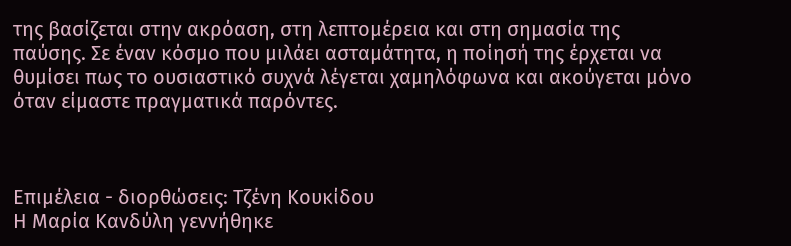της βασίζεται στην ακρόαση, στη λεπτομέρεια και στη σημασία της παύσης. Σε έναν κόσμο που μιλάει ασταμάτητα, η ποίησή της έρχεται να θυμίσει πως το ουσιαστικό συχνά λέγεται χαμηλόφωνα και ακούγεται μόνο όταν είμαστε πραγματικά παρόντες.



Επιμέλεια - διορθώσεις: Τζένη Κουκίδου
Η Μαρία Κανδύλη γεννήθηκε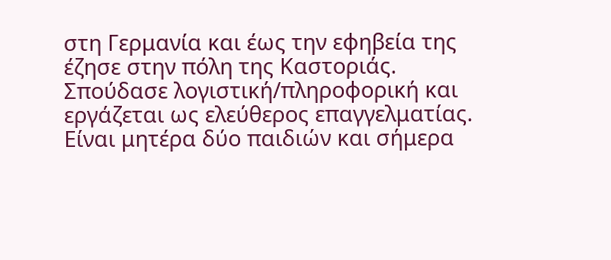στη Γερμανία και έως την εφηβεία της έζησε στην πόλη της Καστοριάς. Σπούδασε λογιστική/πληροφορική και εργάζεται ως ελεύθερος επαγγελματίας. Είναι μητέρα δύο παιδιών και σήμερα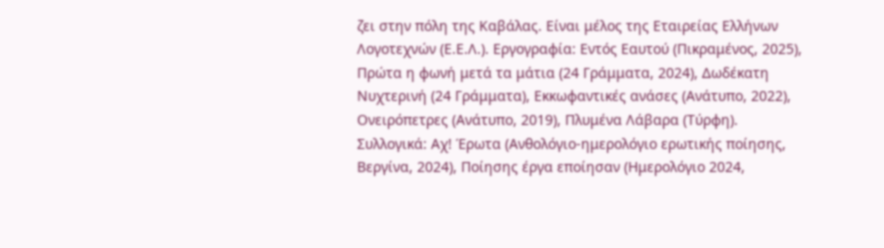ζει στην πόλη της Καβάλας. Είναι μέλος της Εταιρείας Ελλήνων Λογοτεχνών (Ε.Ε.Λ.). Εργογραφία: Εντός Εαυτού (Πικραμένος, 2025), Πρώτα η φωνή μετά τα μάτια (24 Γράμματα, 2024), Δωδέκατη Νυχτερινή (24 Γράμματα), Εκκωφαντικές ανάσες (Ανάτυπο, 2022), Ονειρόπετρες (Ανάτυπο, 2019), Πλυμένα Λάβαρα (Τύρφη). Συλλογικά: Αχ! Έρωτα (Ανθολόγιο-ημερολόγιο ερωτικής ποίησης, Βεργίνα, 2024), Ποίησης έργα εποίησαν (Ημερολόγιο 2024,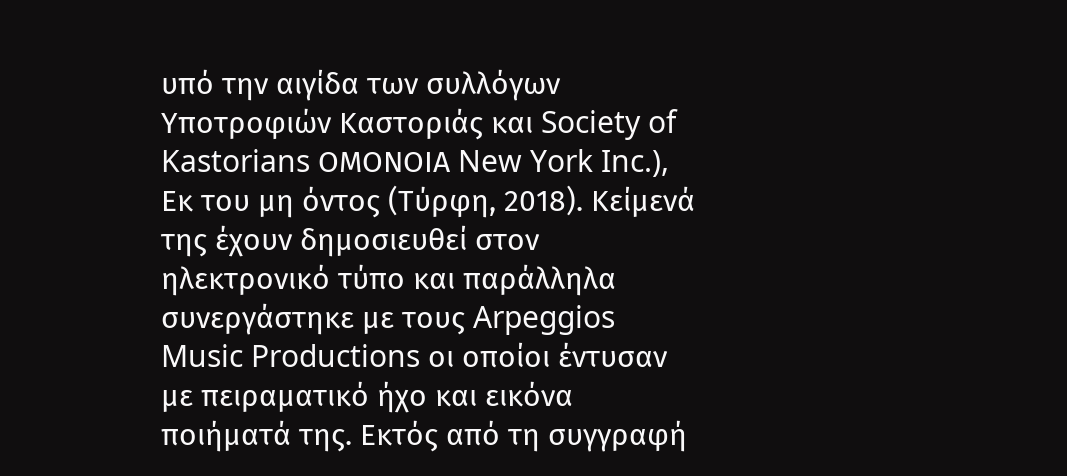υπό την αιγίδα των συλλόγων Υποτροφιών Καστοριάς και Society of Kastorians ΟΜΟΝΟΙΑ New York Inc.), Εκ του μη όντος (Τύρφη, 2018). Κείμενά της έχουν δημοσιευθεί στον ηλεκτρονικό τύπο και παράλληλα συνεργάστηκε με τους Arpeggios Music Productions οι οποίοι έντυσαν με πειραματικό ήχο και εικόνα ποιήματά της. Εκτός από τη συγγραφή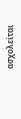ασχολείται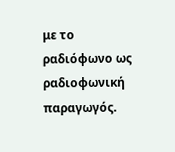με το ραδιόφωνο ως ραδιοφωνική παραγωγός.